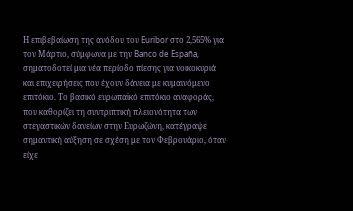Η επιβεβαίωση της ανόδου του Euribor στο 2,565% για τον Μάρτιο, σύμφωνα με την Banco de España, σηματοδοτεί μια νέα περίοδο πίεσης για νοικοκυριά και επιχειρήσεις που έχουν δάνεια με κυμαινόμενο επιτόκιο. Το βασικό ευρωπαϊκό επιτόκιο αναφοράς, που καθορίζει τη συντριπτική πλειονότητα των στεγαστικών δανείων στην Ευρωζώνη, κατέγραψε σημαντική αύξηση σε σχέση με τον Φεβρουάριο, όταν είχε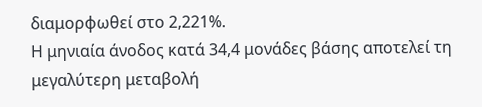διαμορφωθεί στο 2,221%.
Η μηνιαία άνοδος κατά 34,4 μονάδες βάσης αποτελεί τη μεγαλύτερη μεταβολή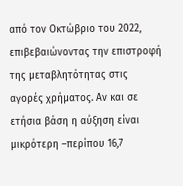από τον Οκτώβριο του 2022, επιβεβαιώνοντας την επιστροφή της μεταβλητότητας στις αγορές χρήματος. Αν και σε ετήσια βάση η αύξηση είναι μικρότερη –περίπου 16,7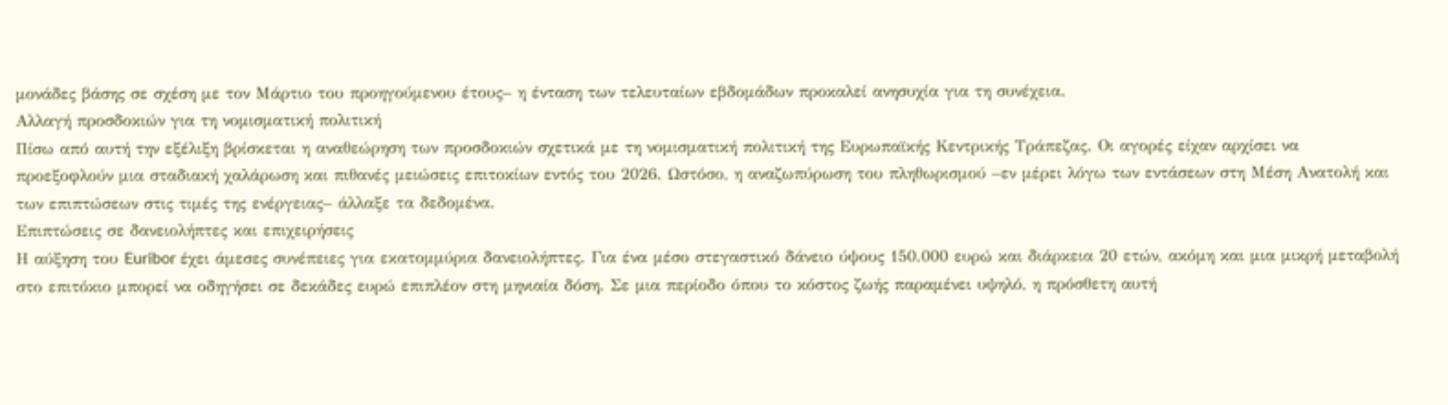μονάδες βάσης σε σχέση με τον Μάρτιο του προηγούμενου έτους– η ένταση των τελευταίων εβδομάδων προκαλεί ανησυχία για τη συνέχεια.
Αλλαγή προσδοκιών για τη νομισματική πολιτική
Πίσω από αυτή την εξέλιξη βρίσκεται η αναθεώρηση των προσδοκιών σχετικά με τη νομισματική πολιτική της Ευρωπαϊκής Κεντρικής Τράπεζας. Οι αγορές είχαν αρχίσει να προεξοφλούν μια σταδιακή χαλάρωση και πιθανές μειώσεις επιτοκίων εντός του 2026. Ωστόσο, η αναζωπύρωση του πληθωρισμού –εν μέρει λόγω των εντάσεων στη Μέση Ανατολή και των επιπτώσεων στις τιμές της ενέργειας– άλλαξε τα δεδομένα.
Επιπτώσεις σε δανειολήπτες και επιχειρήσεις
Η αύξηση του Euribor έχει άμεσες συνέπειες για εκατομμύρια δανειολήπτες. Για ένα μέσο στεγαστικό δάνειο ύψους 150.000 ευρώ και διάρκεια 20 ετών, ακόμη και μια μικρή μεταβολή στο επιτόκιο μπορεί να οδηγήσει σε δεκάδες ευρώ επιπλέον στη μηνιαία δόση. Σε μια περίοδο όπου το κόστος ζωής παραμένει υψηλό, η πρόσθετη αυτή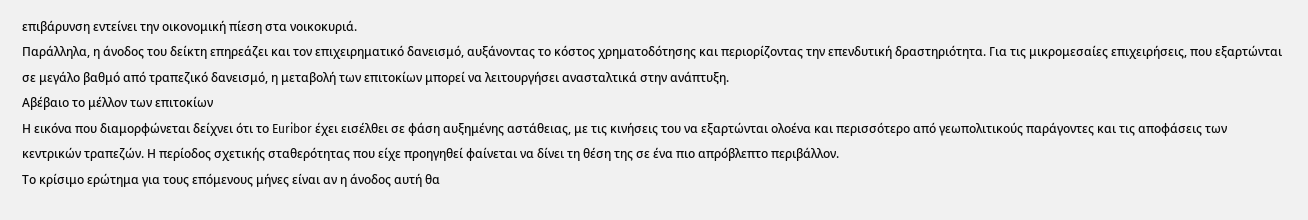επιβάρυνση εντείνει την οικονομική πίεση στα νοικοκυριά.
Παράλληλα, η άνοδος του δείκτη επηρεάζει και τον επιχειρηματικό δανεισμό, αυξάνοντας το κόστος χρηματοδότησης και περιορίζοντας την επενδυτική δραστηριότητα. Για τις μικρομεσαίες επιχειρήσεις, που εξαρτώνται σε μεγάλο βαθμό από τραπεζικό δανεισμό, η μεταβολή των επιτοκίων μπορεί να λειτουργήσει ανασταλτικά στην ανάπτυξη.
Αβέβαιο το μέλλον των επιτοκίων
Η εικόνα που διαμορφώνεται δείχνει ότι το Euribor έχει εισέλθει σε φάση αυξημένης αστάθειας, με τις κινήσεις του να εξαρτώνται ολοένα και περισσότερο από γεωπολιτικούς παράγοντες και τις αποφάσεις των κεντρικών τραπεζών. Η περίοδος σχετικής σταθερότητας που είχε προηγηθεί φαίνεται να δίνει τη θέση της σε ένα πιο απρόβλεπτο περιβάλλον.
Το κρίσιμο ερώτημα για τους επόμενους μήνες είναι αν η άνοδος αυτή θα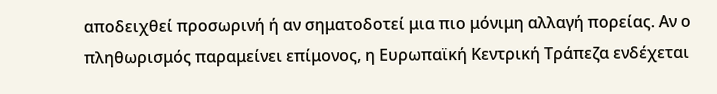αποδειχθεί προσωρινή ή αν σηματοδοτεί μια πιο μόνιμη αλλαγή πορείας. Αν ο πληθωρισμός παραμείνει επίμονος, η Ευρωπαϊκή Κεντρική Τράπεζα ενδέχεται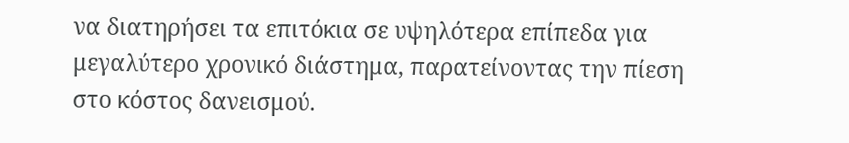να διατηρήσει τα επιτόκια σε υψηλότερα επίπεδα για μεγαλύτερο χρονικό διάστημα, παρατείνοντας την πίεση στο κόστος δανεισμού.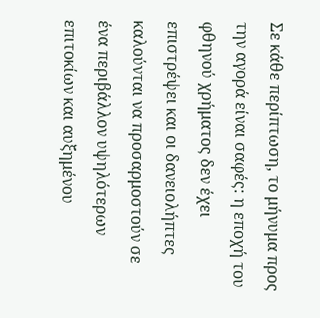Σε κάθε περίπτωση, το μήνυμα προς την αγορά είναι σαφές: η εποχή του φθηνού χρήματος δεν έχει επιστρέψει και οι δανειολήπτες καλούνται να προσαρμοστούν σε ένα περιβάλλον υψηλότερων επιτοκίων και αυξημένου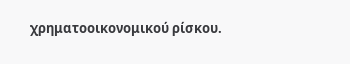χρηματοοικονομικού ρίσκου.